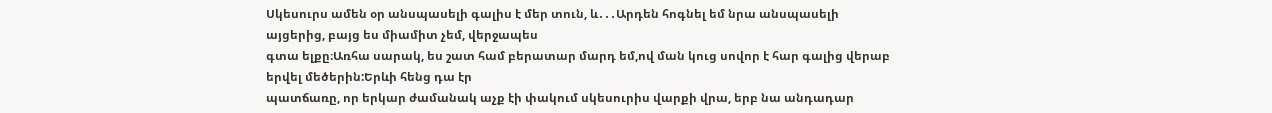Սկեսուրս ամեն օր անսպասելի գալիս է մեր տուն, և․․․Արդեն հոգնել եմ նրա անսպասելի այցերից, բայց ես միամիտ չեմ, վերջապես
գտա ելքը։Առհա սարակ, ես շատ համ բերատար մարդ եմ,ով ման կուց սովոր է հար գալից վերաբ երվել մեծերին:Երևի հենց դա էր
պատճառը, որ երկար ժամանակ աչք էի փակում սկեսուրիս վարքի վրա, երբ նա անդադար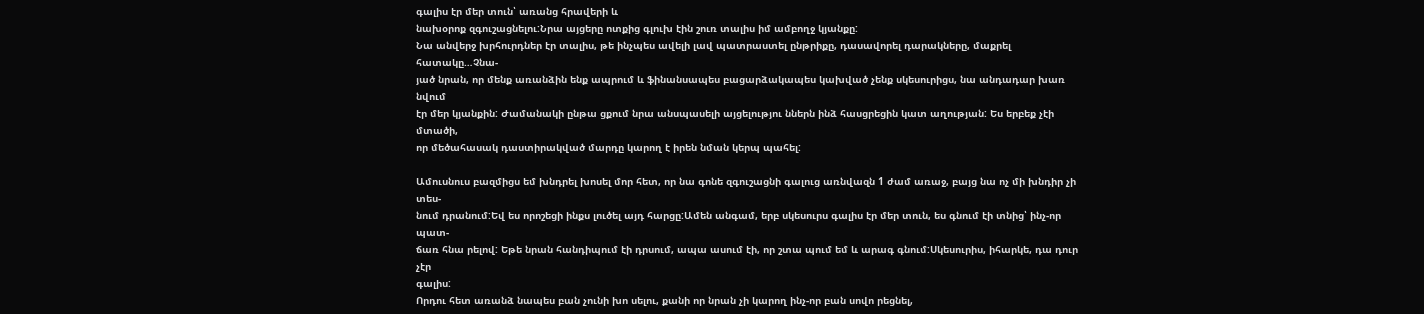գալիս էր մեր տուն՝ առանց հրավերի և
նախօրոք զգուշացնելու:Նրա այցերը ոտքից գլուխ էին շուռ տալիս իմ ամբողջ կյանքը:
Նա անվերջ խրհուրդներ էր տալիս, թե ինչպես ավելի լավ պատրաստել ընթրիքը, դասավորել դարակները, մաքրել հատակը…Չնա-
յած նրան, որ մենք առանձին ենք ապրում և ֆինանսապես բացարձակապես կախված չենք սկեսուրիցս, նա անդադար խառ նվում
էր մեր կյանքին: Ժամանակի ընթա ցքում նրա անսպասելի այցելությու ններն ինձ հասցրեցին կատ աղության: Ես երբեք չէի մտածի,
որ մեծահասակ դաստիրակված մարդը կարող է իրեն նման կերպ պահել:

Ամուսնուս բազմիցս եմ խնդրել խոսել մոր հետ, որ նա գոնե զգուշացնի գալուց առնվազն 1 ժամ առաջ, բայց նա ոչ մի խնդիր չի տես-
նում դրանում:Եվ ես որոշեցի ինքս լուծել այդ հարցը:Ամեն անգամ, երբ սկեսուրս գալիս էր մեր տուն, ես գնում էի տնից՝ ինչ-որ պատ-
ճառ հնա րելով: Եթե նրան հանդիպում էի դրսում, ապա ասում էի, որ շտա պում եմ և արագ գնում:Սկեսուրիս, իհարկե, դա դուր չէր
գալիս:
Որդու հետ առանձ նապես բան չունի խո սելու, քանի որ նրան չի կարող ինչ-որ բան սովո րեցնել,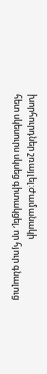խորհուրդներ շռայլել:Ժամանակի
հետ սկեսուրս սկսեց գիտակցել, որ հյուր գնալուց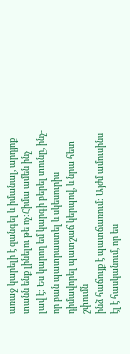առաջ կարելի է զանգել և իմանալ, արդյոք տանն ենք լինելու թե ոչ:Հիմա ամեն ինչ
լավ է: Ես կարող եմ կարգի բերել տունը, ինչ-որ բան պատրաստել և սկեսուրիս դիմավորել պատշաճ կերպով, և նրա հետ շփումն
ինձ հաճույք է պատճառում: Այժմ ամուսինս էլ է հասկանում, որ ես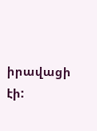իրավացի էի: